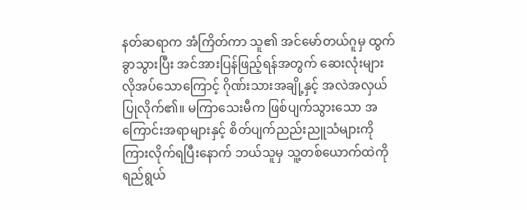နတ်ဆရာက အံကြိတ်ကာ သူ၏ အင်မော်တယ်ဂူမှ ထွက်ခွာသွားပြီး အင်အားပြန်ဖြည့်ရန်အတွက် ဆေးလုံးများလိုအပ်သောကြောင့် ဂိုဏ်းသားအချို့နှင့် အလဲအလှယ်ပြုလိုက်၏။ မကြာသေးမီက ဖြစ်ပျက်သွားသော အကြောင်းအရာများနှင့် စိတ်ပျက်ညည်းညူသံများကိုကြားလိုက်ရပြီးနောက် ဘယ်သူမှ သူ့တစ်ယောက်ထဲကို ရည်ရွယ်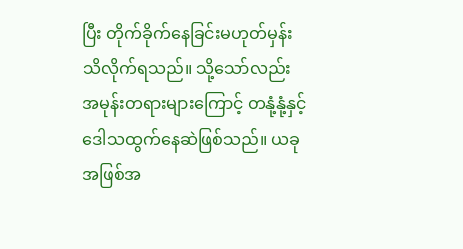ပြီး တိုက်ခိုက်နေခြင်းမဟုတ်မှန်း သိလိုက်ရသည်။ သို့သော်လည်း အမုန်းတရားများကြောင့် တနုံ့နုံ့နှင့် ဒေါသထွက်နေဆဲဖြစ်သည်။ ယခု အဖြစ်အ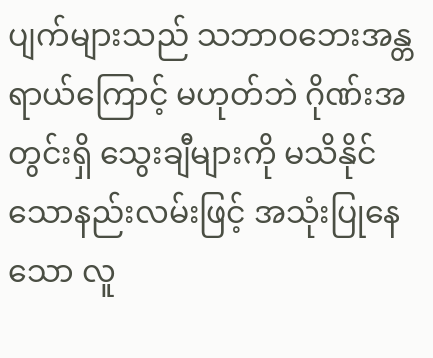ပျက်များသည် သဘာဝဘေးအန္တရာယ်ကြောင့် မဟုတ်ဘဲ ဂိုဏ်းအတွင်းရှိ သွေးချီများကို မသိနိုင်သောနည်းလမ်းဖြင့် အသုံးပြုနေသော လူ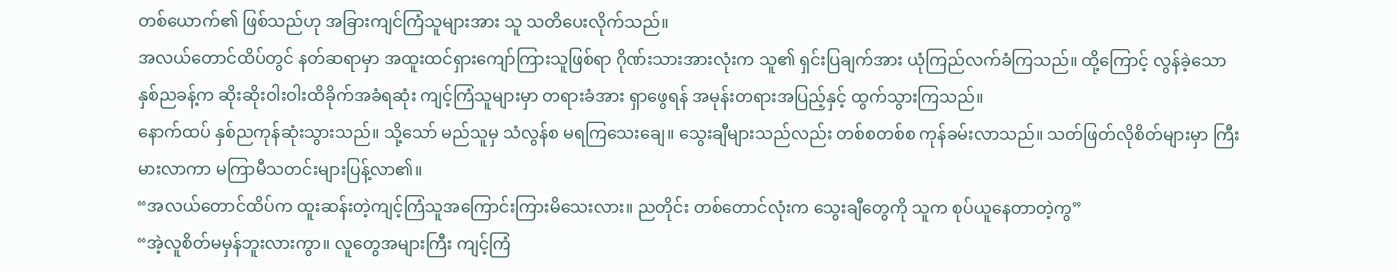တစ်ယောက်၏ ဖြစ်သည်ဟု အခြားကျင်ကြံသူများအား သူ သတိပေးလိုက်သည်။
အလယ်တောင်ထိပ်တွင် နတ်ဆရာမှာ အထူးထင်ရှားကျော်ကြားသူဖြစ်ရာ ဂိုဏ်းသားအားလုံးက သူ၏ ရှင်းပြချက်အား ယုံကြည်လက်ခံကြသည်။ ထို့ကြောင့် လွန်ခဲ့သော နှစ်ညခန့်က ဆိုးဆိုးဝါးဝါးထိခိုက်အခံရဆုံး ကျင့်ကြံသူများမှာ တရားခံအား ရှာဖွေရန် အမုန်းတရားအပြည့်နှင့် ထွက်သွားကြသည်။
နောက်ထပ် နှစ်ညကုန်ဆုံးသွားသည်။ သို့သော် မည်သူမှ သံလွန်စ မရကြသေးချေ။ သွေးချီများသည်လည်း တစ်စတစ်စ ကုန်ခမ်းလာသည်။ သတ်ဖြတ်လိုစိတ်များမှာ ကြီးမားလာကာ မကြာမီသတင်းများပြန့်လာ၏။
“အလယ်တောင်ထိပ်က ထူးဆန်းတဲ့ကျင့်ကြံသူအကြောင်းကြားမိသေးလား။ ညတိုင်း တစ်တောင်လုံးက သွေးချီတွေကို သူက စုပ်ယူနေတာတဲ့ကွ”
“အဲ့လူစိတ်မမှန်ဘူးလားကွာ။ လူတွေအများကြီး ကျင့်ကြံ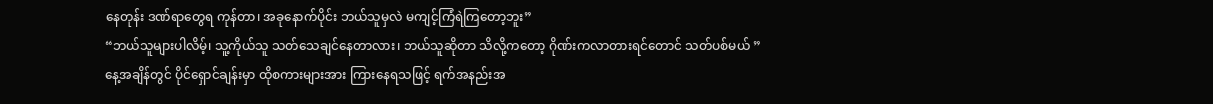နေတုန်း ဒဏ်ရာတွေရ ကုန်တာ၊ အခုနောက်ပိုင်း ဘယ်သူမှလဲ မကျင့်ကြံရဲကြတော့ဘူး”
“ဘယ်သူများပါလိမ့်၊ သူ့ကိုယ်သူ သတ်သေချင်နေတာလား၊ ဘယ်သူဆိုတာ သိလို့ကတော့ ဂိုဏ်းကလာတားရင်တောင် သတ်ပစ်မယ် ”
နေ့အချိန်တွင် ပိုင်ရှောင်ချန်းမှာ ထိုစကားများအား ကြားနေရသဖြင့် ရက်အနည်းအ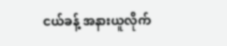ငယ်ခန့် အနားယူလိုက်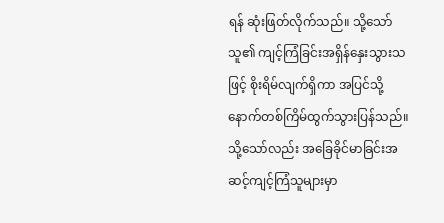ရန် ဆုံးဖြတ်လိုက်သည်။ သို့သော် သူ၏ ကျင့်ကြံခြင်းအရှိန်နှေးသွားသဖြင့် စိုးရိမ်လျက်ရှိကာ အပြင်သို့ နောက်တစ်ကြိမ်ထွက်သွားပြန်သည်။
သို့သော်လည်း အခြေခိုင်မာခြင်းအဆင့်ကျင့်ကြံသူများမှာ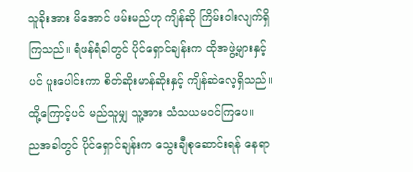သူခိုးအား မိအောင် ဖမ်းမည်ဟု ကျိန်ဆို ကြိမ်းဝါးလျက်ရှိကြသည်။ ရံဖန်ရံခါတွင် ပိုင်ရှောင်ချန်းက ထိုအဖွဲ့များနှင့်ပင် ပူးပေါင်းကာ စိတ်ဆိုးမာန်ဆိုးနှင့် ကျိန်ဆဲလေ့ရှိသည်။ ထို့ကြောင့်ပင် မည်သူမျှ သူ့အား သံသယမဝင်ကြပေ။
ညအခါတွင် ပိုင်ရှောင်ချန်းက သွေးချီစုဆောင်းရန် နေရာ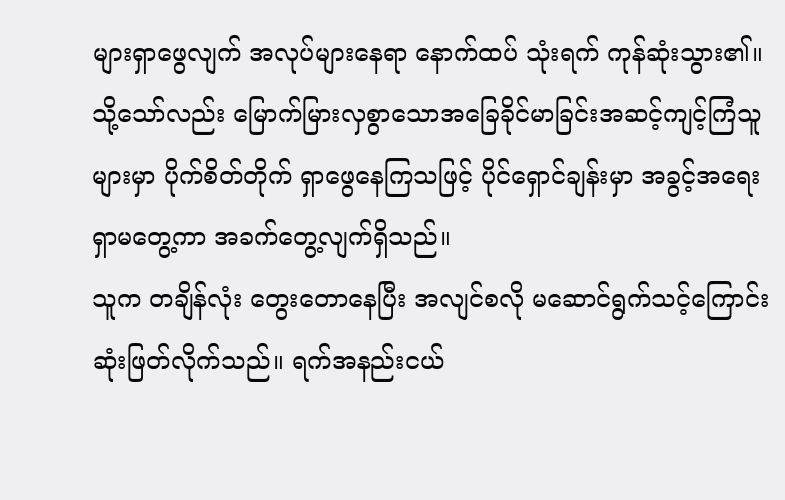များရှာဖွေလျက် အလုပ်များနေရာ နောက်ထပ် သုံးရက် ကုန်ဆုံးသွား၏။ သို့သော်လည်း မြောက်မြားလှစွာသောအခြေခိုင်မာခြင်းအဆင့်ကျင့်ကြံသူများမှာ ပိုက်စိတ်တိုက် ရှာဖွေနေကြသဖြင့် ပိုင်ရှောင်ချန်းမှာ အခွင့်အရေးရှာမတွေ့ကာ အခက်တွေ့လျက်ရှိသည်။
သူက တချိန်လုံး တွေးတောနေပြီး အလျင်စလို မဆောင်ရွက်သင့်ကြောင်း ဆုံးဖြတ်လိုက်သည်။ ရက်အနည်းငယ်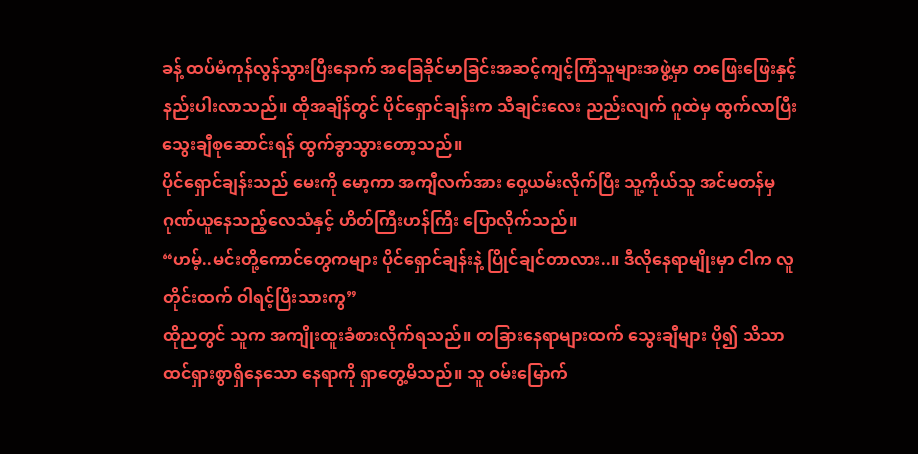ခန့် ထပ်မံကုန်လွန်သွားပြီးနောက် အခြေခိုင်မာခြင်းအဆင့်ကျင့်ကြံသူများအဖွဲ့မှာ တဖြေးဖြေးနှင့် နည်းပါးလာသည်။ ထိုအချိန်တွင် ပိုင်ရှောင်ချန်းက သီချင်းလေး ညည်းလျက် ဂူထဲမှ ထွက်လာပြီး သွေးချီစုဆောင်းရန် ထွက်ခွာသွားတော့သည်။
ပိုင်ရှောင်ချန်းသည် မေးကို မော့ကာ အကျီလက်အား ဝှေ့ယမ်းလိုက်ပြီး သူ့ကိုယ်သူ အင်မတန်မှ ဂုဏ်ယူနေသည့်လေသံနှင့် ဟိတ်ကြီးဟန်ကြီး ပြောလိုက်သည်။
“ဟမ့်..မင်းတို့ကောင်တွေကများ ပိုင်ရှောင်ချန်းနဲ့ ပြိုင်ချင်တာလား..။ ဒီလိုနေရာမျိုးမှာ ငါက လူတိုင်းထက် ဝါရင့်ပြီးသားကွ”
ထိုညတွင် သူက အကျိုးထူးခံစားလိုက်ရသည်။ တခြားနေရာများထက် သွေးချီများ ပို၍ သိသာထင်ရှားစွာရှိနေသော နေရာကို ရှာတွေ့မိသည်။ သူ ဝမ်းမြောက်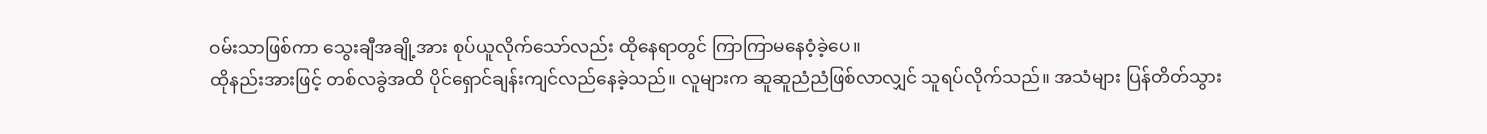ဝမ်းသာဖြစ်ကာ သွေးချီအချို့အား စုပ်ယူလိုက်သော်လည်း ထိုနေရာတွင် ကြာကြာမနေဝံ့ခဲ့ပေ။
ထိုနည်းအားဖြင့် တစ်လခွဲအထိ ပိုင်ရှောင်ချန်းကျင်လည်နေခဲ့သည်။ လူများက ဆူဆူညံညံဖြစ်လာလျှင် သူရပ်လိုက်သည်။ အသံများ ပြန်တိတ်သွား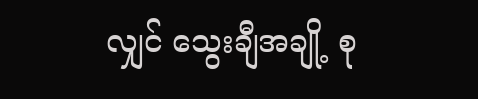လျှင် သွေးချီအချို့ စု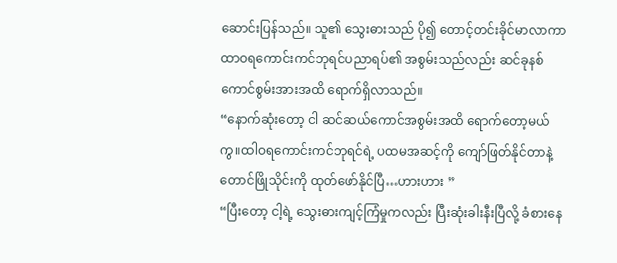ဆောင်းပြန်သည်။ သူ၏ သွေးဓားသည် ပို၍ တောင့်တင်းခိုင်မာလာကာ ထာဝရကောင်းကင်ဘုရင်ပညာရပ်၏ အစွမ်းသည်လည်း ဆင်ခုနစ်ကောင်စွမ်းအားအထိ ရောက်ရှိလာသည်။
“နောက်ဆုံးတော့ ငါ ဆင်ဆယ်ကောင်အစွမ်းအထိ ရောက်တော့မယ်ကွ။ထါဝရကောင်းကင်ဘုရင်ရဲ့ ပထမအဆင့်ကို ကျော်ဖြတ်နိုင်တာနဲ့ တောင်ဖြိုသိုင်းကို ထုတ်ဖော်နိုင်ပြီ…ဟားဟား ”
“ပြီးတော့ ငါ့ရဲ့ သွေးဓားကျင့်ကြံမှုကလည်း ပြီးဆုံးခါးနီးပြီလို့ ခံစားနေ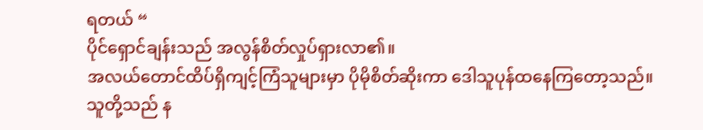ရတယ် “
ပိုင်ရှောင်ချန်းသည် အလွန်စိတ်လှုပ်ရှားလာ၏။
အလယ်တောင်ထိပ်ရှိကျင့်ကြံသူများမှာ ပိုမိုစိတ်ဆိုးကာ ဒေါသူပုန်ထနေကြတော့သည်။ သူတို့သည် န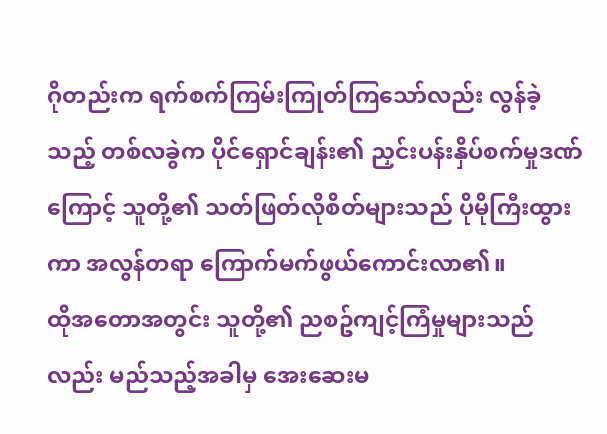ဂိုတည်းက ရက်စက်ကြမ်းကြုတ်ကြသော်လည်း လွန်ခဲ့သည့် တစ်လခွဲက ပိုင်ရှောင်ချန်း၏ ညှင်းပန်းနှိပ်စက်မှုဒဏ်ကြောင့် သူတို့၏ သတ်ဖြတ်လိုစိတ်များသည် ပိုမိုကြီးထွားကာ အလွန်တရာ ကြောက်မက်ဖွယ်ကောင်းလာ၏။
ထိုအတောအတွင်း သူတို့၏ ညစဥ်ကျင့်ကြံမှုများသည်လည်း မည်သည့်အခါမှ အေးဆေးမ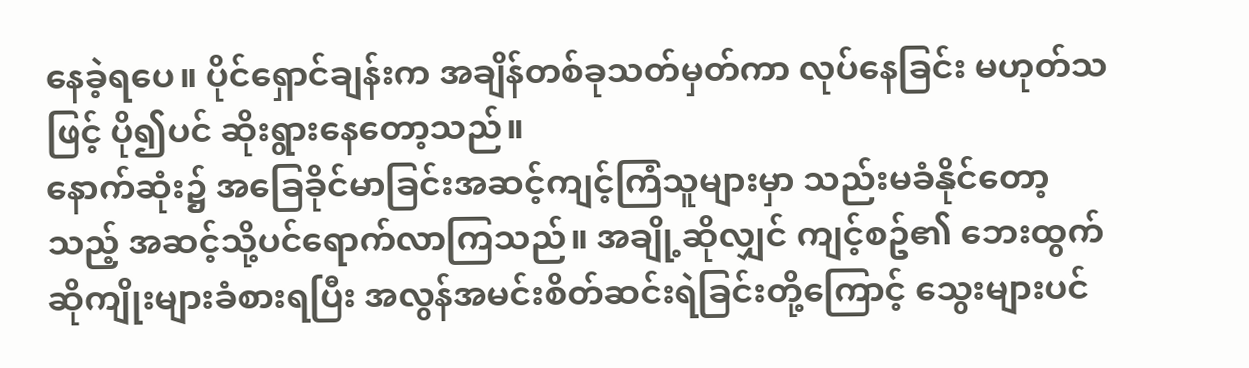နေခဲ့ရပေ။ ပိုင်ရှောင်ချန်းက အချိန်တစ်ခုသတ်မှတ်ကာ လုပ်နေခြင်း မဟုတ်သဖြင့် ပို၍ပင် ဆိုးရွားနေတော့သည်။
နောက်ဆုံး၌ အခြေခိုင်မာခြင်းအဆင့်ကျင့်ကြံသူများမှာ သည်းမခံနိုင်တော့သည့် အဆင့်သို့ပင်ရောက်လာကြသည်။ အချို့ဆိုလျှင် ကျင့်စဥ်၏ ဘေးထွက်ဆိုကျိုးများခံစားရပြီး အလွန်အမင်းစိတ်ဆင်းရဲခြင်းတို့ကြောင့် သွေးများပင်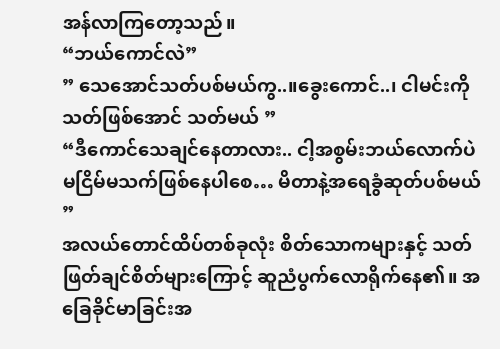အန်လာကြတော့သည်။
“ဘယ်ကောင်လဲ”
” သေအောင်သတ်ပစ်မယ်ကွ..။ခွေးကောင်..၊ ငါမင်းကို သတ်ဖြစ်အောင် သတ်မယ် ”
“ဒီကောင်သေချင်နေတာလား.. ငါ့အစွမ်းဘယ်လောက်ပဲ မငြိမ်မသက်ဖြစ်နေပါစေ… မိတာနဲ့အရေခွံဆုတ်ပစ်မယ် ”
အလယ်တောင်ထိပ်တစ်ခုလုံး စိတ်သောကများနှင့် သတ်ဖြတ်ချင်စိတ်များကြောင့် ဆူညံပွက်လောရိုက်နေ၏။ အခြေခိုင်မာခြင်းအ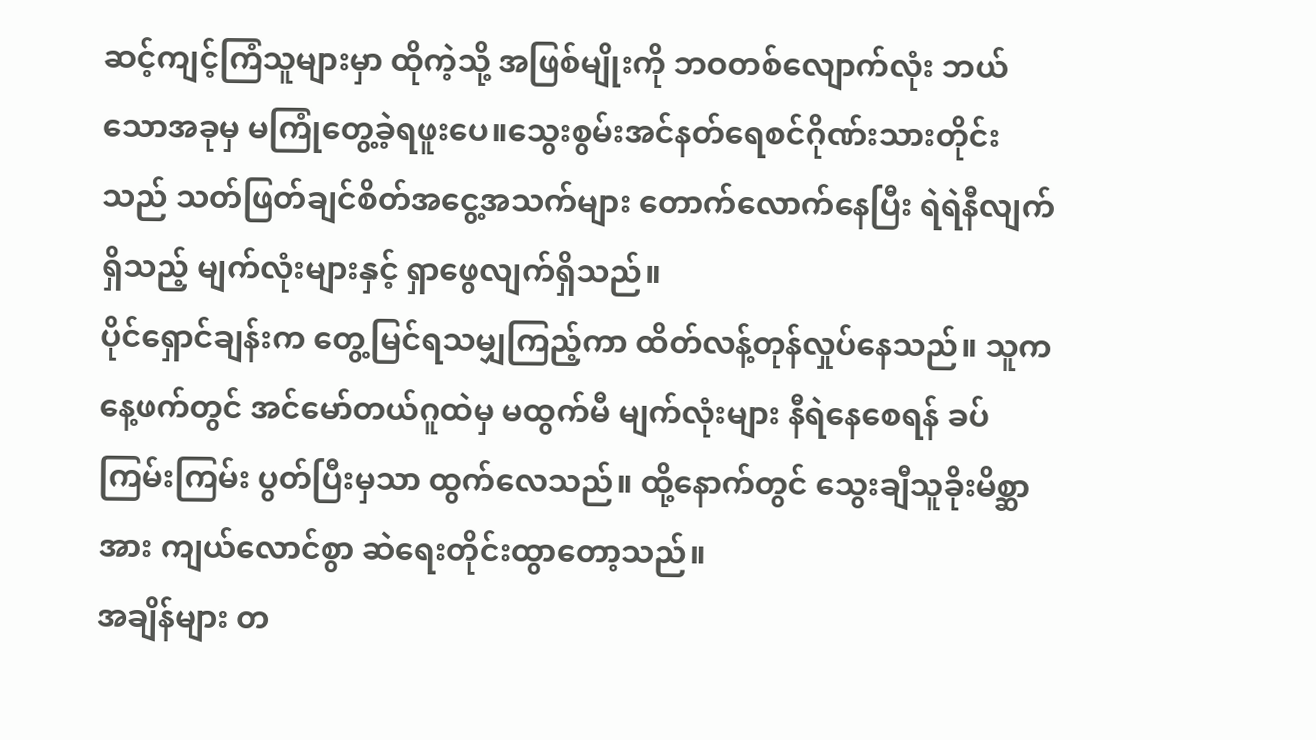ဆင့်ကျင့်ကြံသူများမှာ ထိုကဲ့သို့ အဖြစ်မျိုးကို ဘဝတစ်လျောက်လုံး ဘယ်သောအခုမှ မကြုံတွေ့ခဲ့ရဖူးပေ။သွေးစွမ်းအင်နတ်ရေစင်ဂိုဏ်းသားတိုင်းသည် သတ်ဖြတ်ချင်စိတ်အငွေ့အသက်များ တောက်လောက်နေပြီး ရဲရဲနီလျက်ရှိသည့် မျက်လုံးများနှင့် ရှာဖွေလျက်ရှိသည်။
ပိုင်ရှောင်ချန်းက တွေ့မြင်ရသမျှကြည့်ကာ ထိတ်လန့်တုန်လှုပ်နေသည်။ သူက နေ့ဖက်တွင် အင်မော်တယ်ဂူထဲမှ မထွက်မီ မျက်လုံးများ နီရဲနေစေရန် ခပ်ကြမ်းကြမ်း ပွတ်ပြီးမှသာ ထွက်လေသည်။ ထို့နောက်တွင် သွေးချီသူခိုးမိစ္ဆာအား ကျယ်လောင်စွာ ဆဲရေးတိုင်းထွာတော့သည်။
အချိန်များ တ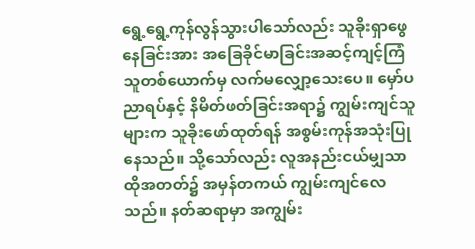ရွေ့ရွေ့ကုန်လွန်သွားပါသော်လည်း သူခိုးရှာဖွေနေခြင်းအား အခြေခိုင်မာခြင်းအဆင့်ကျင့်ကြံသူတစ်ယောက်မှ လက်မလျှော့သေးပေ။ မှော်ပညာရပ်နှင့် နိမိတ်ဖတ်ခြင်းအရာ၌ ကျွမ်းကျင်သူများက သူခိုးဖော်ထုတ်ရန် အစွမ်းကုန်အသုံးပြုနေသည်။ သို့သော်လည်း လူအနည်းငယ်မျှသာ ထိုအတတ်၌ အမှန်တကယ် ကျွမ်းကျင်လေသည်။ နတ်ဆရာမှာ အကျွမ်း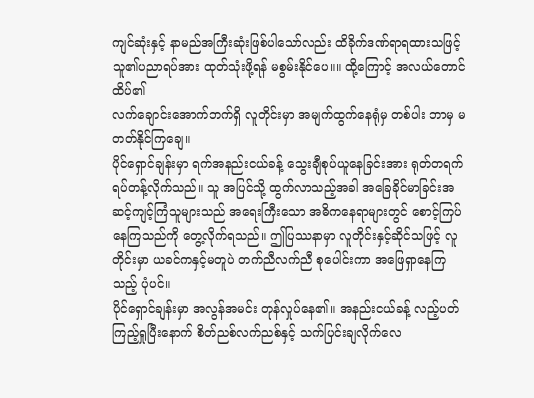ကျင်ဆုံးနှင့် နာမည်အကြီးဆုံးဖြစ်ပါသော်လည်း ထိခိုက်ဒဏ်ရာရထားသဖြင့် သူ၏ပညာရပ်အား ထုတ်သုံးဖို့ရန် မစွမ်းနိုင်ပေ။။ ထို့ကြောင့် အလယ်တောင်ထိပ်၏
လက်ချောင်းအောက်ဘက်ရှိ လူတိုင်းမှာ အမျက်ထွက်နေရုံမှ တစ်ပါး ဘာမှ မတတ်နိုင်ကြချေ။
ပိုင်ရှောင်ချန်းမှာ ရက်အနည်းငယ်ခန့် သွေးချီစုပ်ယူနေခြင်းအား ရုတ်တရက်ရပ်တန့်လိုက်သည်။ သူ အပြင်သို့ ထွက်လာသည့်အခါ အခြေခိုင်မာခြင်းအဆင့်ကျင့်ကြံသူများသည် အရေးကြီးသော အဓိကနေရာများတွင် စောင့်ကြပ်နေကြသည်ကို တွေ့လိုက်ရသည်။ ဤပြဿနာမှာ လူတိုင်းနှင့်ဆိုင်သဖြင့် လူတိုင်းမှာ ယခင်ကနှင့်မတူပဲ တက်ညီလက်ညီ စုပေါင်းကာ အဖြေရှာနေကြသည့် ပုံပင်။
ပိုင်ရှောင်ချန်းမှာ အလွန်အမင်း တုန်လှုပ်နေ၏။ အနည်းငယ်ခန့် လည့်ပတ်ကြည့်ရှုပြီးနောက် စိတ်ညစ်လက်ညစ်နှင့် သက်ပြင်းချလိုက်လေ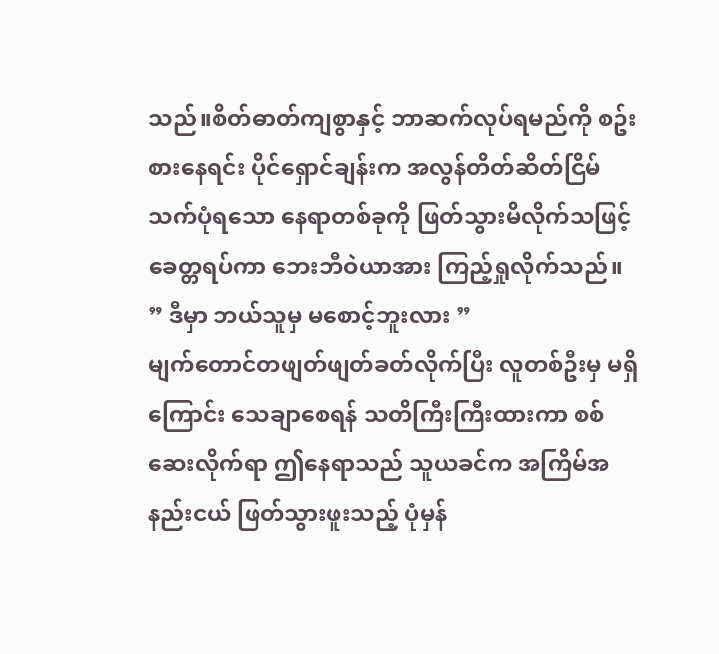သည်။စိတ်ဓာတ်ကျစွာနှင့် ဘာဆက်လုပ်ရမည်ကို စဥ်းစားနေရင်း ပိုင်ရှောင်ချန်းက အလွန်တိတ်ဆိတ်ငြိမ်သက်ပုံရသော နေရာတစ်ခုကို ဖြတ်သွားမိလိုက်သဖြင့် ခေတ္တရပ်ကာ ဘေးဘီဝဲယာအား ကြည့်ရှုလိုက်သည်။
” ဒီမှာ ဘယ်သူမှ မစောင့်ဘူးလား ”
မျက်တောင်တဖျတ်ဖျတ်ခတ်လိုက်ပြီး လူတစ်ဦးမှ မရှိကြောင်း သေချာစေရန် သတိကြီးကြီးထားကာ စစ်ဆေးလိုက်ရာ ဤနေရာသည် သူယခင်က အကြိမ်အနည်းငယ် ဖြတ်သွားဖူးသည့် ပုံမှန်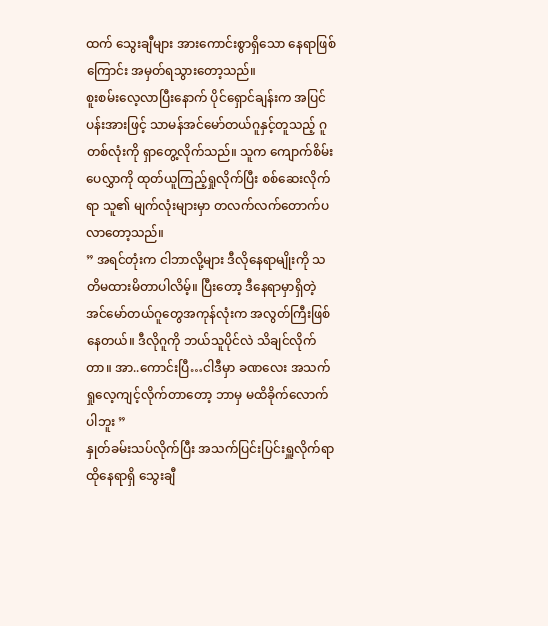ထက် သွေးချီများ အားကောင်းစွာရှိသော နေရာဖြစ်ကြောင်း အမှတ်ရသွားတော့သည်။
စူးစမ်းလေ့လာပြီးနောက် ပိုင်ရှောင်ချန်းက အပြင်ပန်းအားဖြင့် သာမန်အင်မော်တယ်ဂူနှင့်တူသည့် ဂူတစ်လုံးကို ရှာတွေ့လိုက်သည်။ သူက ကျောက်စိမ်းပေလွှာကို ထုတ်ယူကြည့်ရှုလိုက်ပြီး စစ်ဆေးလိုက်ရာ သူ၏ မျက်လုံးများမှာ တလက်လက်တောက်ပလာတော့သည်။
” အရင်တုံးက ငါဘာလို့များ ဒီလိုနေရာမျိုးကို သတိမထားမိတာပါလိမ့်။ ပြီးတော့ ဒီနေရာမှာရှိတဲ့ အင်မော်တယ်ဂူတွေအကုန်လုံးက အလွတ်ကြီးဖြစ်နေတယ်။ ဒီလိုဂူကို ဘယ်သူပိုင်လဲ သိချင်လိုက်တာ။ အာ..ကောင်းပြီ…ငါဒီမှာ ခဏလေး အသက်ရှုလေ့ကျင့်လိုက်တာတော့ ဘာမှ မထိခိုက်လောက်ပါဘူး ”
နှုတ်ခမ်းသပ်လိုက်ပြီး အသက်ပြင်းပြင်းရှူလိုက်ရာ ထိုနေရာရှိ သွေးချီ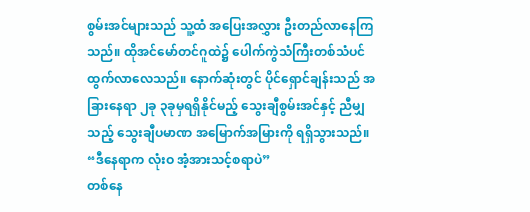စွမ်းအင်များသည် သူ့ထံ အပြေးအလွှား ဦးတည်လာနေကြသည်။ ထိုအင်မော်တင်ဂူထဲ၌ ပေါက်ကွဲသံကြီးတစ်သံပင် ထွက်လာလေသည်။ နောက်ဆုံးတွင် ပိုင်ရှောင်ချန်းသည် အခြားနေရာ ၂ခု ၃ခုမှရရှိနိုင်မည့် သွေးချီစွမ်းအင်နှင့် ညီမျှသည့် သွေးချီပမာဏ အမြောက်အမြားကို ရရှိသွားသည်။
“ဒီနေရာက လုံးဝ အံ့အားသင့်စရာပဲ”
တစ်နေ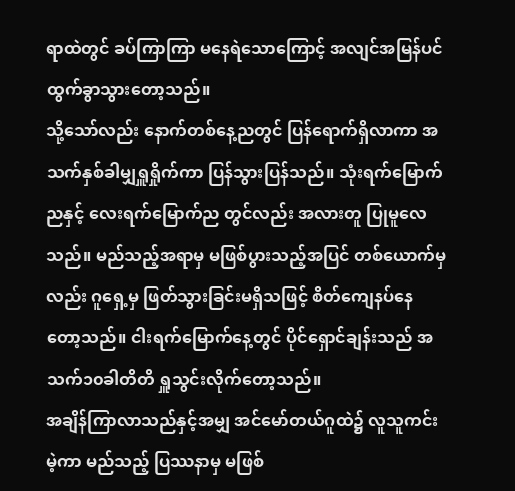ရာထဲတွင် ခပ်ကြာကြာ မနေရဲသောကြောင့် အလျင်အမြန်ပင် ထွက်ခွာသွားတော့သည်။
သို့သော်လည်း နောက်တစ်နေ့ညတွင် ပြန်ရောက်ရှိလာကာ အသက်နှစ်ခါမျှရှူရှိုက်ကာ ပြန်သွားပြန်သည်။ သုံးရက်မြောက်ညနှင့် လေးရက်မြောက်ည တွင်လည်း အလားတူ ပြုမူလေသည်။ မည်သည့်အရာမှ မဖြစ်ပွားသည့်အပြင် တစ်ယောက်မှလည်း ဂူရှေ့မှ ဖြတ်သွားခြင်းမရှိသဖြင့် စိတ်ကျေနပ်နေတော့သည်။ ငါးရက်မြောက်နေ့တွင် ပိုင်ရှောင်ချန်းသည် အသက်၁၀ခါတိတိ ရှူသွင်းလိုက်တော့သည်။
အချိန်ကြာလာသည်နှင့်အမျှ အင်မော်တယ်ဂူထဲ၌ လူသူကင်းမဲ့ကာ မည်သည့် ပြဿနာမှ မဖြစ်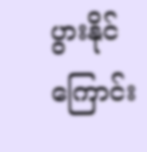ပွားနိုင်ကြောင်း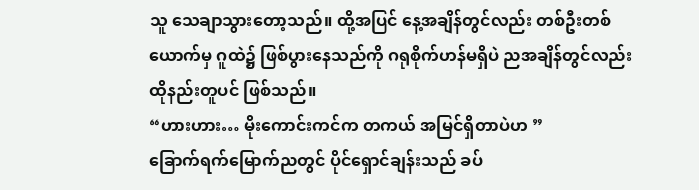သူ သေချာသွားတော့သည်။ ထို့အပြင် နေ့အချိန်တွင်လည်း တစ်ဦးတစ်ယောက်မှ ဂူထဲ၌ ဖြစ်ပွားနေသည်ကို ဂရုစိုက်ဟန်မရှိပဲ ညအချိန်တွင်လည်း ထိုနည်းတူပင် ဖြစ်သည်။
“ဟားဟား… မိုးကောင်းကင်က တကယ် အမြင်ရှိတာပဲဟ ”
ခြောက်ရက်မြောက်ညတွင် ပိုင်ရှောင်ချန်းသည် ခပ်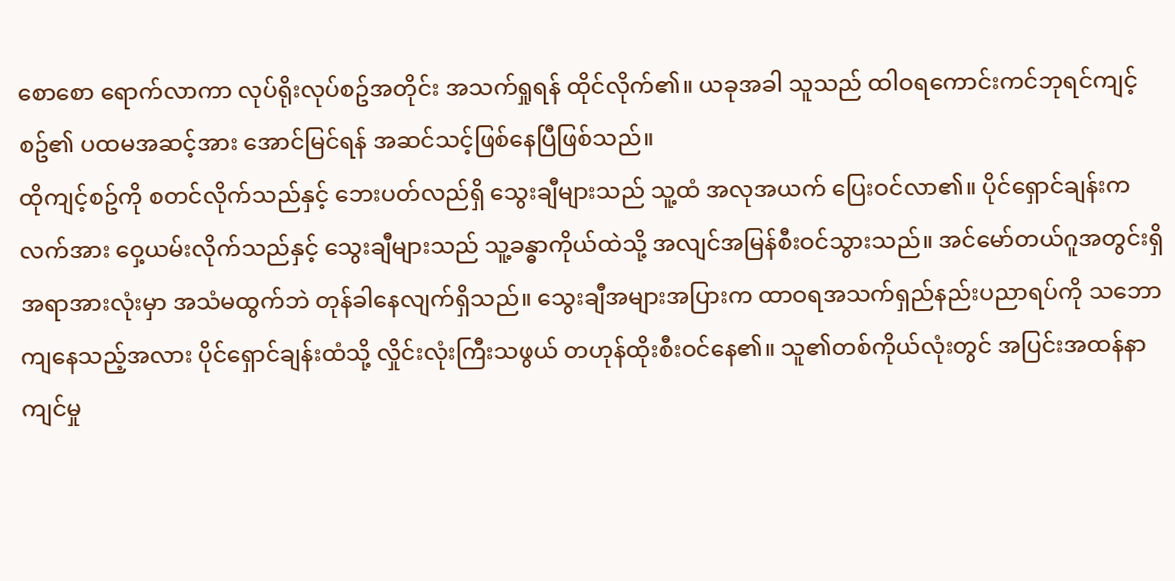စောစော ရောက်လာကာ လုပ်ရိုးလုပ်စဥ်အတိုင်း အသက်ရှုရန် ထိုင်လိုက်၏။ ယခုအခါ သူသည် ထါဝရကောင်းကင်ဘုရင်ကျင့်စဥ်၏ ပထမအဆင့်အား အောင်မြင်ရန် အဆင်သင့်ဖြစ်နေပြီဖြစ်သည်။
ထိုကျင့်စဥ်ကို စတင်လိုက်သည်နှင့် ဘေးပတ်လည်ရှိ သွေးချီများသည် သူ့ထံ အလုအယက် ပြေးဝင်လာ၏။ ပိုင်ရှောင်ချန်းက လက်အား ဝှေ့ယမ်းလိုက်သည်နှင့် သွေးချီများသည် သူ့ခန္ဓာကိုယ်ထဲသို့ အလျင်အမြန်စီးဝင်သွားသည်။ အင်မော်တယ်ဂူအတွင်းရှိ အရာအားလုံးမှာ အသံမထွက်ဘဲ တုန်ခါနေလျက်ရှိသည်။ သွေးချီအများအပြားက ထာဝရအသက်ရှည်နည်းပညာရပ်ကို သဘောကျနေသည့်အလား ပိုင်ရှောင်ချန်းထံသို့ လှိုင်းလုံးကြီးသဖွယ် တဟုန်ထိုးစီးဝင်နေ၏။ သူ၏တစ်ကိုယ်လုံးတွင် အပြင်းအထန်နာကျင်မှု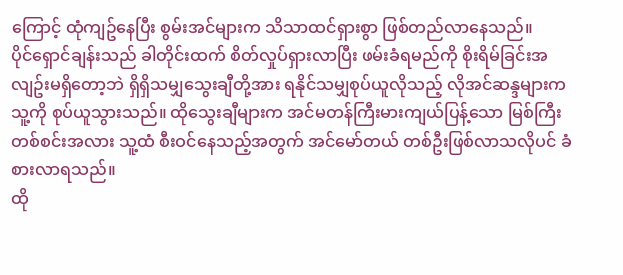ကြောင့် ထုံကျဥ်နေပြီး စွမ်းအင်များက သိသာထင်ရှားစွာ ဖြစ်တည်လာနေသည်။
ပိုင်ရှောင်ချန်းသည် ခါတိုင်းထက် စိတ်လှုပ်ရှားလာပြီး ဖမ်းခံရမည်ကို စိုးရိမ်ခြင်းအလျဥ်းမရှိတော့ဘဲ ရှိရှိသမျှသွေးချီတို့အား ရနိုင်သမျှစုပ်ယူလိုသည့် လိုအင်ဆန္ဒများက သူ့ကို စုပ်ယူသွားသည်။ ထိုသွေးချီများက အင်မတန်ကြီးမားကျယ်ပြန့်သော မြစ်ကြီးတစ်စင်းအလား သူ့ထံ စီးဝင်နေသည့်အတွက် အင်မော်တယ် တစ်ဦးဖြစ်လာသလိုပင် ခံစားလာရသည်။
ထို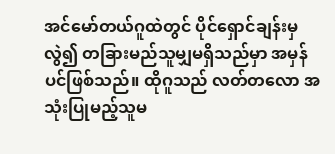အင်မော်တယ်ဂူထဲတွင် ပိုင်ရှောင်ချန်းမှ လွဲ၍ တခြားမည်သူမျှမရှိသည်မှာ အမှန်ပင်ဖြစ်သည်။ ထိုဂူသည် လတ်တလော အသုံးပြုမည့်သူမ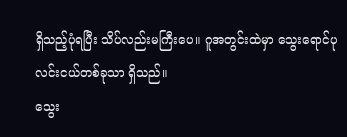ရှိသည့်ပုံရပြီး သိပ်လည်းမကြီးပေ။ ဂူအတွင်းထဲမှာ သွေးရောင်ပုလင်းငယ်တစ်ခုသာ ရှိသည်။
သွေး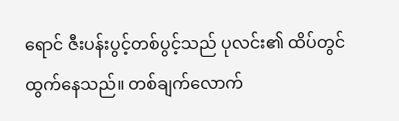ရောင် ဇီးပန်းပွင့်တစ်ပွင့်သည် ပုလင်း၏ ထိပ်တွင်ထွက်နေသည်။ တစ်ချက်လောက်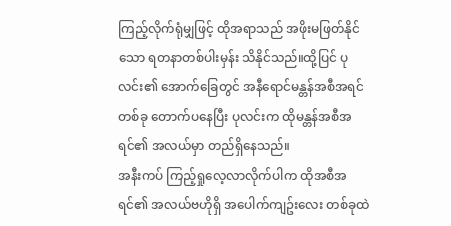ကြည့်လိုက်ရုံမျှဖြင့် ထိုအရာသည် အဖိုးမဖြတ်နိုင်သော ရတနာတစ်ပါးမှန်း သိနိုင်သည်။ထို့ပြင် ပုလင်း၏ အောက်ခြေတွင် အနီရောင်မန္တန်အစီအရင် တစ်ခု တောက်ပနေပြီး ပုလင်းက ထိုမန္တန်အစီအရင်၏ အလယ်မှာ တည်ရှိနေသည်။
အနီးကပ် ကြည့်ရှုလေ့လာလိုက်ပါက ထိုအစီအရင်၏ အလယ်ဗဟိုရှိ အပေါက်ကျဥ်းလေး တစ်ခုထဲ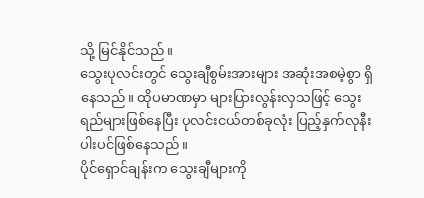သို့ မြင်နိုင်သည်။
သွေးပုလင်းတွင် သွေးချီစွမ်းအားများ အဆုံးအစမဲ့စွာ ရှိနေသည်။ ထိုပမာဏမှာ များပြားလွန်းလှသဖြင့် သွေးရည်များဖြစ်နေပြီး ပုလင်းငယ်တစ်ခုလုံး ပြည့်နှက်လုနီးပါးပင်ဖြစ်နေသည်။
ပိုင်ရှောင်ချန်းက သွေးချီများကို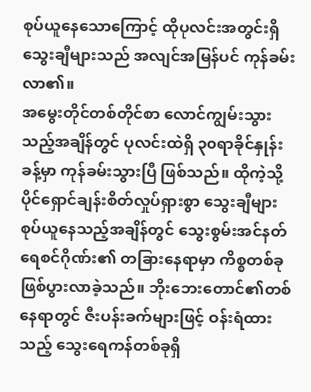စုပ်ယူနေသောကြောင့် ထိုပုလင်းအတွင်းရှိ သွေးချီများသည် အလျင်အမြန်ပင် ကုန်ခမ်းလာ၏။
အမွေးတိုင်တစ်တိုင်စာ လောင်ကျွမ်းသွားသည့်အချိန်တွင် ပုလင်းထဲရှိ ၃၀ရာခိုင်နှုန်းခန့်မှာ ကုန်ခမ်းသွားပြီ ဖြစ်သည်။ ထိုကဲ့သို့ ပိုင်ရှောင်ချန်းစိတ်လှုပ်ရှားစွာ သွေးချီများ စုပ်ယူနေသည့်အချိန်တွင် သွေးစွမ်းအင်နတ်ရေစင်ဂိုဏ်း၏ တခြားနေရာမှာ ကိစ္စတစ်ခုဖြစ်ပွားလာခဲ့သည်။ ဘိုးဘေးတောင်၏တစ်နေရာတွင် ဇီးပန်းခက်များဖြင့် ဝန်းရံထားသည့် သွေးရေကန်တစ်ခုရှိ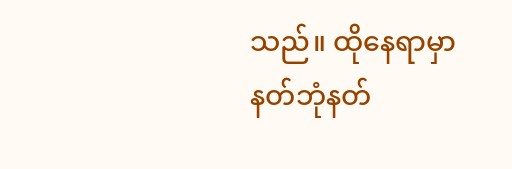သည်။ ထိုနေရာမှာ နတ်ဘုံနတ်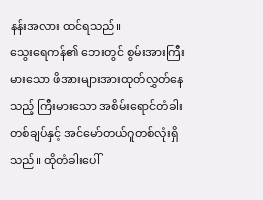နန်းအလား ထင်ရသည်။
သွေးရေကန်၏ ဘေးတွင် စွမ်းအားကြီးမားသော ဖိအားများအားထုတ်လွှတ်နေသည့် ကြီးမားသော အစိမ်းရောင်တံခါးတစ်ချပ်နှင့် အင်မော်တယ်ဂူတစ်လုံးရှိသည်။ ထိုတံခါးပေါ်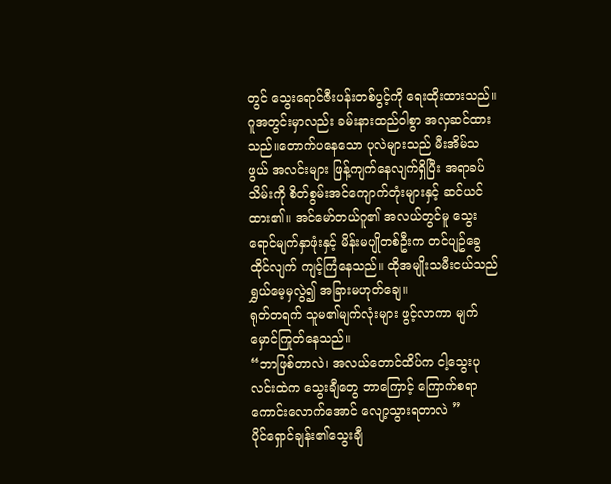တွင် သွေးရောင်ဇီးပန်းတစ်ပွင့်ကို ရေးထိုးထားသည်။
ဂူအတွင်းမှာလည်း ခမ်းနားထည်ဝါစွာ အလှဆင်ထားသည်။တောက်ပနေသော ပုလဲများသည် မီးအိမ်သဖွယ် အလင်းများ ဖြန့်ကျက်နေလျက်ရှိပြီး အရာခပ်သိမ်းကို စိတ်စွမ်းအင်ကျောက်တုံးများနှင့် ဆင်ယင်ထား၏။ အင်မော်တယ်ဂူ၏ အလယ်တွင်မူ သွေးရောင်မျက်နှာဖုံးနှင့် မိန်းမပျိုတစ်ဦးက တင်ပျဥ်ခွေထိုင်လျက် ကျင့်ကြံနေသည်။ ထိုအမျိုးသမီးငယ်သည် ရွှယ်မေ့မှလွဲ၍ အခြားမဟုတ်ချေ။
ရုတ်တရက် သူမ၏မျက်လုံးများ ဖွင့်လာကာ မျက်မှောင်ကြုတ်နေသည်။
“ဘာဖြစ်တာလဲ၊ အလယ်တောင်ထိပ်က ငါ့သွေးပုလင်းထဲက သွေးချီတွေ ဘာကြောင့် ကြောက်စရာကောင်းလောက်အောင် လျော့သွားရတာလဲ ”
ပိုင်ရှောင်ချန်း၏သွေးချီ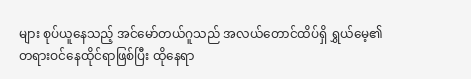များ စုပ်ယူနေသည့် အင်မော်တယ်ဂူသည် အလယ်တောင်ထိပ်ရှိ ရွှယ်မေ့၏ တရားဝင်နေထိုင်ရာဖြစ်ပြီး ထိုနေရာ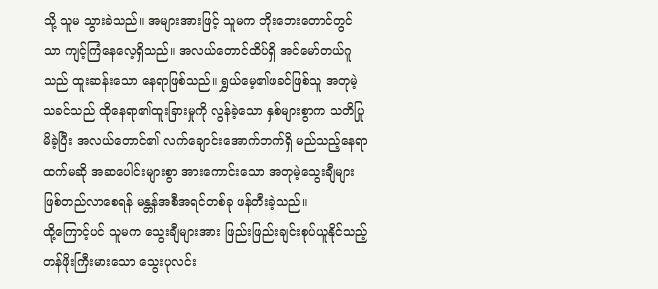သို့ သူမ သွားခဲသည်။ အများအားဖြင့် သူမက ဘိုးဘေးတောင်တွင်သာ ကျင့်ကြံနေလေ့ရှိသည်။ အလယ်တောင်ထိပ်ရှိ အင်မော်တယ်ဂူသည် ထူးဆန်းသော နေရာဖြစ်သည်။ ရွှယ်မေ့၏ဖခင်ဖြစ်သူ အတုမဲ့သခင်သည် ထိုနေရာ၏ထူးခြားမှုကို လွန်ခဲ့သော နှစ်များစွာက သတိပြုမိခဲ့ပြီး အလယ်တောင်၏ လက်ချောင်းအောက်ဘက်ရှိ မည်သည့်နေရာထက်မဆို အဆပေါင်းများစွာ အားကောင်းသော အတုမဲ့သွေးချီများဖြစ်တည်လာစေရန် မန္တန်အစီအရင်တစ်ခု ဖန်တီးခဲ့သည်။
ထို့ကြောင့်ပင် သူမက သွေးချီများအား ဖြည်းဖြည်းချင်းစုပ်ယူနိုင်သည့် တန်ဖိုးကြီးမားသော သွေးပုလင်း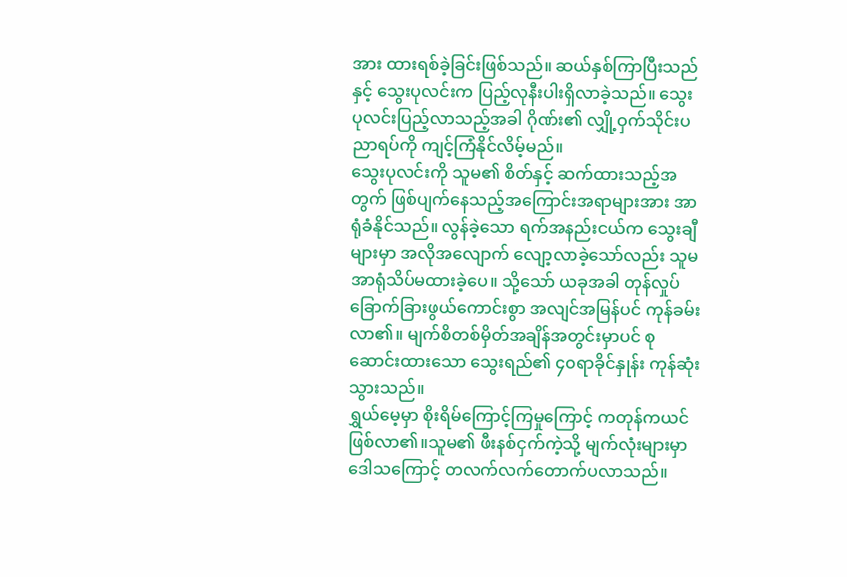အား ထားရစ်ခဲ့ခြင်းဖြစ်သည်။ ဆယ်နှစ်ကြာပြီးသည်နှင့် သွေးပုလင်းက ပြည့်လုနီးပါးရှိလာခဲ့သည်။ သွေးပုလင်းပြည့်လာသည့်အခါ ဂိုဏ်း၏ လျှို့ဝှက်သိုင်းပညာရပ်ကို ကျင့်ကြံနိုင်လိမ့်မည်။
သွေးပုလင်းကို သူမ၏ စိတ်နှင့် ဆက်ထားသည့်အတွက် ဖြစ်ပျက်နေသည့်အကြောင်းအရာများအား အာရုံခံနိုင်သည်။ လွန်ခဲ့သော ရက်အနည်းငယ်က သွေးချီများမှာ အလိုအလျောက် လျော့လာခဲ့သော်လည်း သူမ အာရုံသိပ်မထားခဲ့ပေ။ သို့သော် ယခုအခါ တုန်လှုပ်ခြောက်ခြားဖွယ်ကောင်းစွာ အလျင်အမြန်ပင် ကုန်ခမ်းလာ၏။ မျက်စိတစ်မှိတ်အချိန်အတွင်းမှာပင် စုဆောင်းထားသော သွေးရည်၏ ၄၀ရာခိုင်နှုန်း ကုန်ဆုံးသွားသည်။
ရွှယ်မေ့မှာ စိုးရိမ်ကြောင့်ကြမှုကြောင့် ကတုန်ကယင်ဖြစ်လာ၏။သူမ၏ ဖီးနစ်ငှက်ကဲ့သို့ မျက်လုံးများမှာ ဒေါသကြောင့် တလက်လက်တောက်ပလာသည်။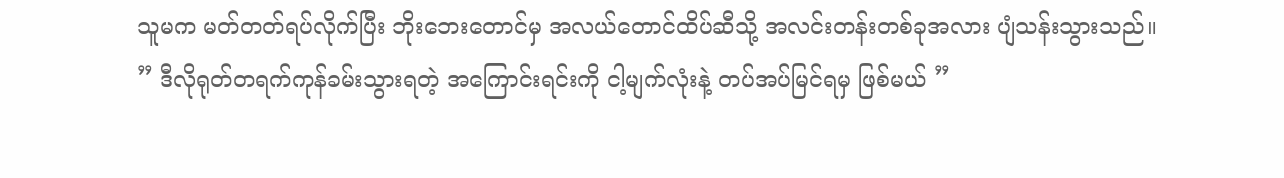သူမက မတ်တတ်ရပ်လိုက်ပြီး ဘိုးဘေးတောင်မှ အလယ်တောင်ထိပ်ဆီသို့ အလင်းတန်းတစ်ခုအလား ပျံသန်းသွားသည်။
” ဒီလိုရုတ်တရက်ကုန်ခမ်းသွားရတဲ့ အကြောင်းရင်းကို ငါ့မျက်လုံးနဲ့ တပ်အပ်မြင်ရမှ ဖြစ်မယ် ”